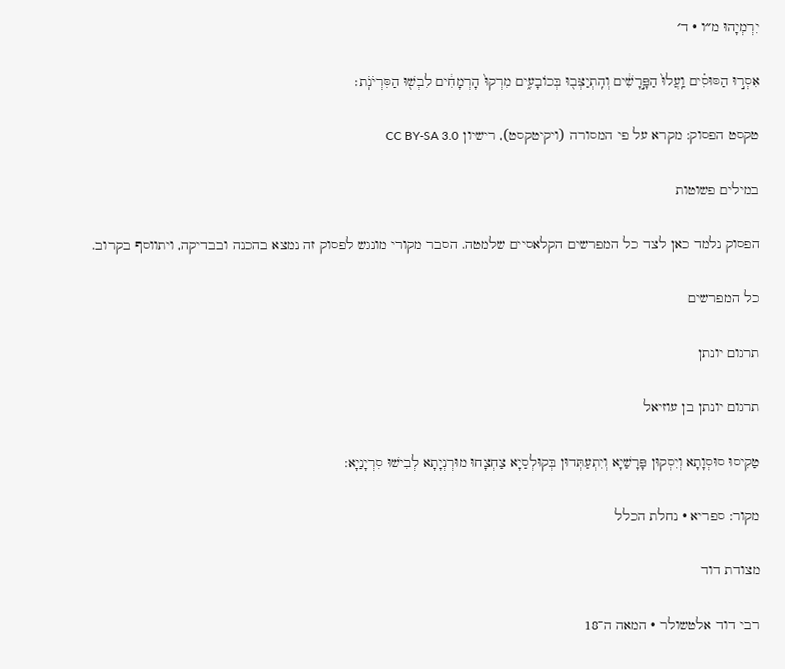יִרְמְיָהוּ מ״ו · ד׳

אִסְר֣וּ הַסּוּסִ֗ים וַֽעֲלוּ֙ הַפָּ֣רָשִׁ֔ים וְהִֽתְיַצְּב֖וּ בְּכוֹבָעִ֑ים מִרְקוּ֙ הָרְמָחִ֔ים לִבְשׁ֖וּ הַסִּרְיֹנֹֽת׃

טקסט הפסוק: מקרא על פי המסורה (ויקיטקסט), רישיון CC BY-SA 3.0

במילים פשוטות

הפסוק נלמד כאן לצד כל המפרשים הקלאסיים שלמטה. הסבר מקורי מונגש לפסוק זה נמצא בהכנה ובבדיקה, ויתווסף בקרוב.

כל המפרשים

תרגום יונתן

תרגום יונתן בן עוזיאל

טַקִיסוּ סוּסְוָתָא וְיִסְקוּן פָּרָשַׁיָא וְיִתְעַתְּדוּן בְּקוּלְסַיָא צַחְצָחוּ מוּרְנְיָתָא לְבִישׁוּ סִרְיָנַיָא:

מקור: ספריא · נחלת הכלל

מצודת דוד

רבי דוד אלטשולר · המאה ה־18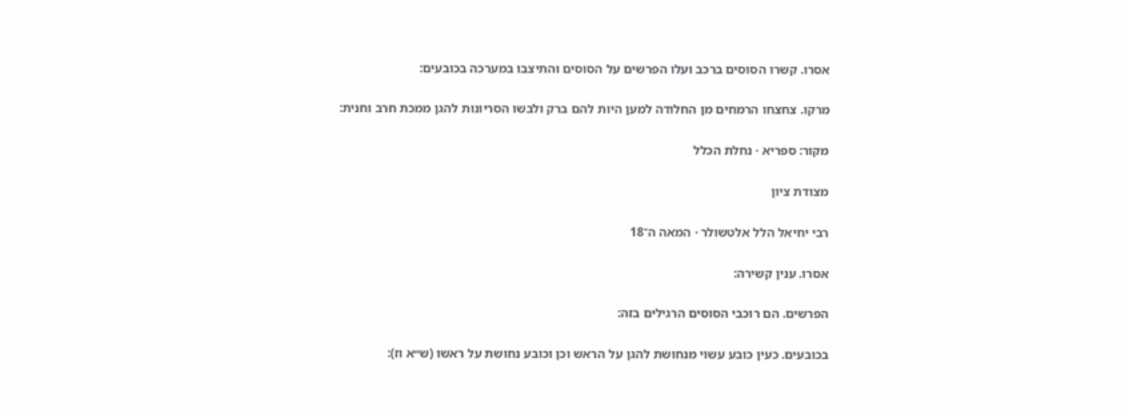אסרו. קשרו הסוסים ברכב ועלו הפרשים על הסוסים והתיצבו במערכה בכובעים:

מרקו. צחצחו הרמחים מן החלודה למען היות להם ברק ולבשו הסריונות להגן ממכת חרב וחנית:

מקור: ספריא · נחלת הכלל

מצודת ציון

רבי יחיאל הלל אלטשולר · המאה ה־18

אסרו. ענין קשירה:

הפרשים. הם רוכבי הסוסים הרגילים בזה:

בכובעים. כעין כובע עשוי מנחושת להגן על הראש וכן וכובע נחושת על ראשו (ש״א וז):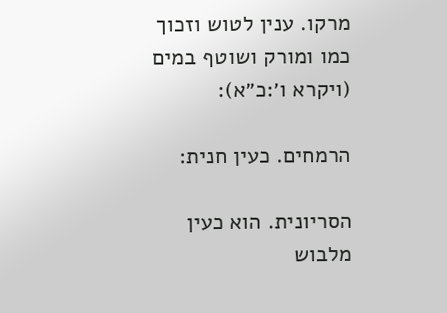מרקו. ענין לטוש וזכוך כמו ומורק ושוטף במים (ויקרא ו׳:כ״א):

הרמחים. כעין חנית:

הסריונית. הוא כעין מלבוש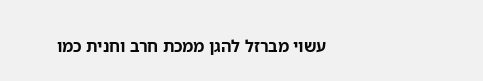עשוי מברזל להגן ממכת חרב וחנית כמו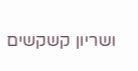ושריון קשקשים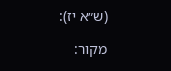(ש״א יז):

מקור: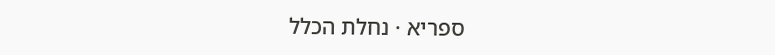ספריא · נחלת הכלל